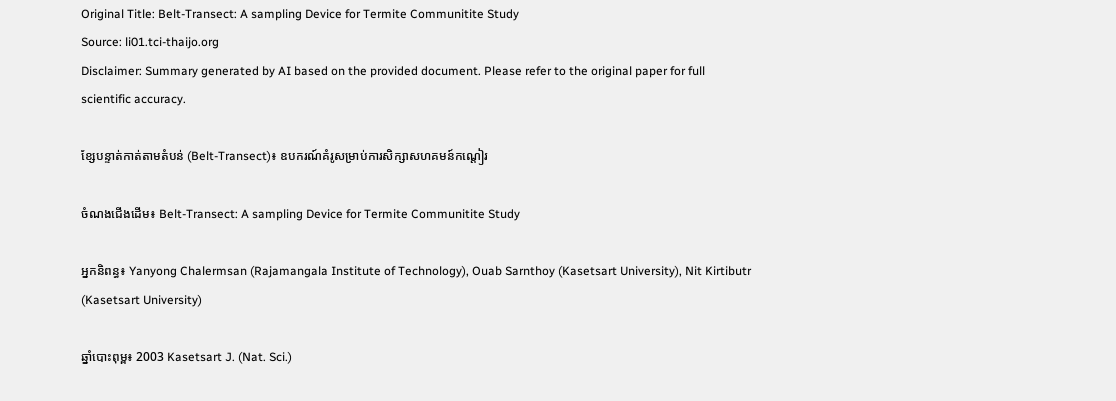Original Title: Belt-Transect: A sampling Device for Termite Communitite Study
Source: li01.tci-thaijo.org
Disclaimer: Summary generated by AI based on the provided document. Please refer to the original paper for full scientific accuracy.

ខ្សែបន្ទាត់កាត់តាមតំបន់ (Belt-Transect)៖ ឧបករណ៍គំរូសម្រាប់ការសិក្សាសហគមន៍កណ្តៀរ

ចំណងជើងដើម៖ Belt-Transect: A sampling Device for Termite Communitite Study

អ្នកនិពន្ធ៖ Yanyong Chalermsan (Rajamangala Institute of Technology), Ouab Sarnthoy (Kasetsart University), Nit Kirtibutr (Kasetsart University)

ឆ្នាំបោះពុម្ព៖ 2003 Kasetsart J. (Nat. Sci.)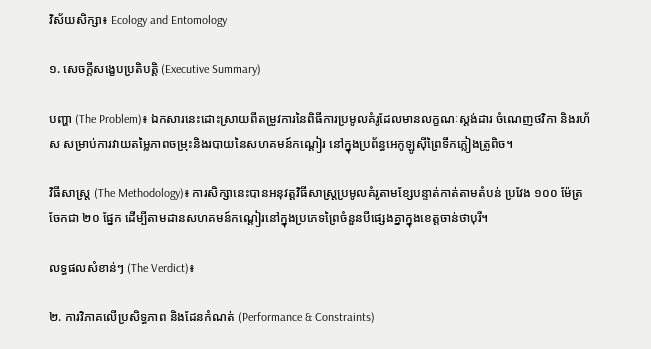វិស័យសិក្សា៖ Ecology and Entomology

១. សេចក្តីសង្ខេបប្រតិបត្តិ (Executive Summary)

បញ្ហា (The Problem)៖ ឯកសារនេះដោះស្រាយពីតម្រូវការនៃពិធីការប្រមូលគំរូដែលមានលក្ខណៈស្តង់ដារ ចំណេញថវិកា និងរហ័ស សម្រាប់ការវាយតម្លៃភាពចម្រុះនិងរបាយនៃសហគមន៍កណ្តៀរ នៅក្នុងប្រព័ន្ធអេកូឡូស៊ីព្រៃទឹកភ្លៀងត្រូពិច។

វិធីសាស្ត្រ (The Methodology)៖ ការសិក្សានេះបានអនុវត្តវិធីសាស្ត្រប្រមូលគំរូតាមខ្សែបន្ទាត់កាត់តាមតំបន់ ប្រវែង ១០០ ម៉ែត្រ ចែកជា ២០ ផ្នែក ដើម្បីតាមដានសហគមន៍កណ្តៀរនៅក្នុងប្រភេទព្រៃចំនួនបីផ្សេងគ្នាក្នុងខេត្តចាន់ថាបុរី។

លទ្ធផលសំខាន់ៗ (The Verdict)៖

២. ការវិភាគលើប្រសិទ្ធភាព និងដែនកំណត់ (Performance & Constraints)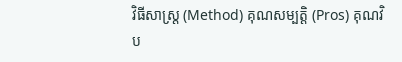វិធីសាស្ត្រ (Method) គុណសម្បត្តិ (Pros) គុណវិប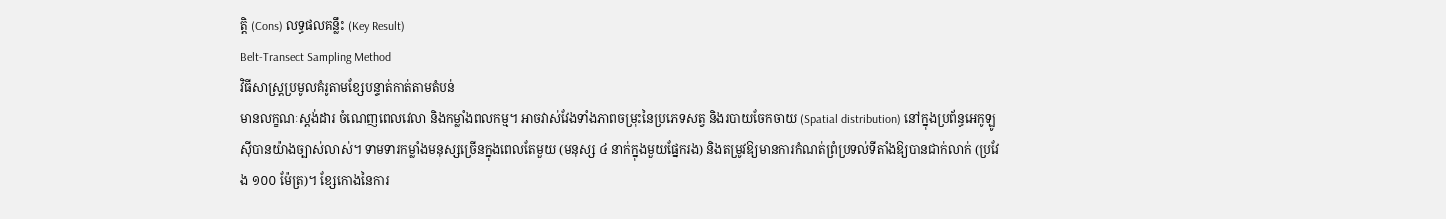ត្តិ (Cons) លទ្ធផលគន្លឹះ (Key Result)
Belt-Transect Sampling Method
វិធីសាស្ត្រប្រមូលគំរូតាមខ្សែបន្ទាត់កាត់តាមតំបន់
មានលក្ខណៈស្តង់ដារ ចំណេញពេលវេលា និងកម្លាំងពលកម្ម។ អាចវាស់វែងទាំងភាពចម្រុះនៃប្រភេទសត្វ និងរបាយចែកចាយ (Spatial distribution) នៅក្នុងប្រព័ន្ធអេកូឡូស៊ីបានយ៉ាងច្បាស់លាស់។ ទាមទារកម្លាំងមនុស្សច្រើនក្នុងពេលតែមួយ (មនុស្ស ៤ នាក់ក្នុងមួយផ្នែករង) និងតម្រូវឱ្យមានការកំណត់ព្រំប្រទល់ទីតាំងឱ្យបានជាក់លាក់ (ប្រវែង ១០០ ម៉ែត្រ)។ ខ្សែកោងនៃការ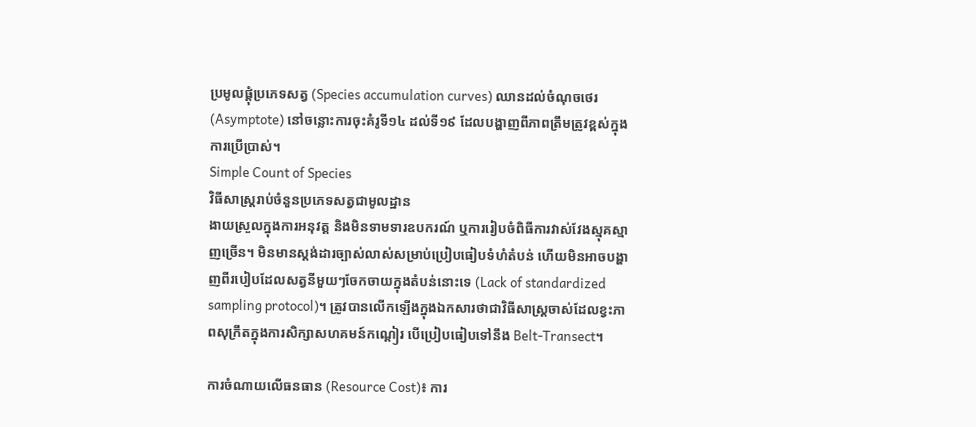ប្រមូលផ្តុំប្រភេទសត្វ (Species accumulation curves) ឈានដល់ចំណុចថេរ (Asymptote) នៅចន្លោះការចុះគំរូទី១៤ ដល់ទី១៩ ដែលបង្ហាញពីភាពត្រឹមត្រូវខ្ពស់ក្នុងការប្រើប្រាស់។
Simple Count of Species
វិធីសាស្ត្ររាប់ចំនួនប្រភេទសត្វជាមូលដ្ឋាន
ងាយស្រួលក្នុងការអនុវត្ត និងមិនទាមទារឧបករណ៍ ឬការរៀបចំពិធីការវាស់វែងស្មុគស្មាញច្រើន។ មិនមានស្តង់ដារច្បាស់លាស់សម្រាប់ប្រៀបធៀបទំហំតំបន់ ហើយមិនអាចបង្ហាញពីរបៀបដែលសត្វនីមួយៗចែកចាយក្នុងតំបន់នោះទេ (Lack of standardized sampling protocol)។ ត្រូវបានលើកឡើងក្នុងឯកសារថាជាវិធីសាស្ត្រចាស់ដែលខ្វះភាពសុក្រឹតក្នុងការសិក្សាសហគមន៍កណ្តៀរ បើប្រៀបធៀបទៅនឹង Belt-Transect។

ការចំណាយលើធនធាន (Resource Cost)៖ ការ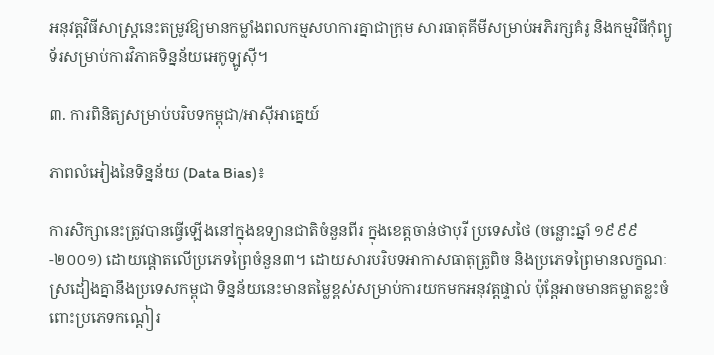អនុវត្តវិធីសាស្ត្រនេះតម្រូវឱ្យមានកម្លាំងពលកម្មសហការគ្នាជាក្រុម សារធាតុគីមីសម្រាប់អភិរក្សគំរូ និងកម្មវិធីកុំព្យូទ័រសម្រាប់ការវិភាគទិន្នន័យអេកូឡូស៊ី។

៣. ការពិនិត្យសម្រាប់បរិបទកម្ពុជា/អាស៊ីអាគ្នេយ៍

ភាពលំអៀងនៃទិន្នន័យ (Data Bias)៖

ការសិក្សានេះត្រូវបានធ្វើឡើងនៅក្នុងឧទ្យានជាតិចំនួនពីរ ក្នុងខេត្តចាន់ថាបុរី ប្រទេសថៃ (ចន្លោះឆ្នាំ ១៩៩៩-២០០១) ដោយផ្តោតលើប្រភេទព្រៃចំនួន៣។ ដោយសារបរិបទអាកាសធាតុត្រូពិច និងប្រភេទព្រៃមានលក្ខណៈស្រដៀងគ្នានឹងប្រទេសកម្ពុជា ទិន្នន័យនេះមានតម្លៃខ្ពស់សម្រាប់ការយកមកអនុវត្តផ្ទាល់ ប៉ុន្តែអាចមានគម្លាតខ្លះចំពោះប្រភេទកណ្តៀរ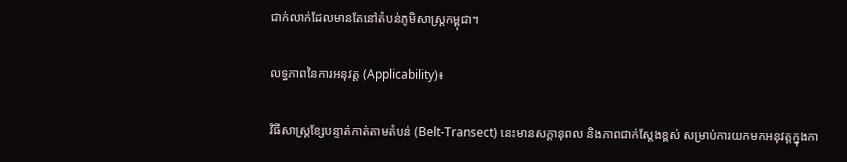ជាក់លាក់ដែលមានតែនៅតំបន់ភូមិសាស្ត្រកម្ពុជា។

លទ្ធភាពនៃការអនុវត្ត (Applicability)៖

វិធីសាស្ត្រខ្សែបន្ទាត់កាត់តាមតំបន់ (Belt-Transect) នេះមានសក្តានុពល និងភាពជាក់ស្តែងខ្ពស់ សម្រាប់ការយកមកអនុវត្តក្នុងកា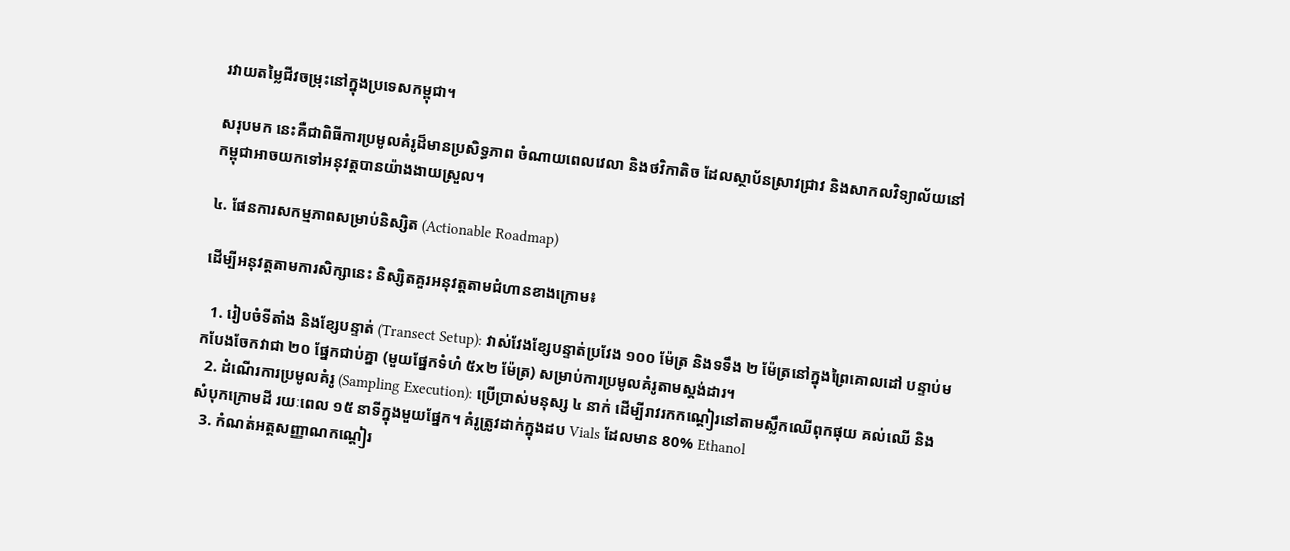រវាយតម្លៃជីវចម្រុះនៅក្នុងប្រទេសកម្ពុជា។

សរុបមក នេះគឺជាពិធីការប្រមូលគំរូដ៏មានប្រសិទ្ធភាព ចំណាយពេលវេលា និងថវិកាតិច ដែលស្ថាប័នស្រាវជ្រាវ និងសាកលវិទ្យាល័យនៅកម្ពុជាអាចយកទៅអនុវត្តបានយ៉ាងងាយស្រួល។

៤. ផែនការសកម្មភាពសម្រាប់និស្សិត (Actionable Roadmap)

ដើម្បីអនុវត្តតាមការសិក្សានេះ និស្សិតគួរអនុវត្តតាមជំហានខាងក្រោម៖

  1. រៀបចំទីតាំង និងខ្សែបន្ទាត់ (Transect Setup): វាស់វែងខ្សែបន្ទាត់ប្រវែង ១០០ ម៉ែត្រ និងទទឹង ២ ម៉ែត្រនៅក្នុងព្រៃគោលដៅ បន្ទាប់មកបែងចែកវាជា ២០ ផ្នែកជាប់គ្នា (មួយផ្នែកទំហំ ៥x២ ម៉ែត្រ) សម្រាប់ការប្រមូលគំរូតាមស្តង់ដារ។
  2. ដំណើរការប្រមូលគំរូ (Sampling Execution): ប្រើប្រាស់មនុស្ស ៤ នាក់ ដើម្បីរាវរកកណ្តៀរនៅតាមស្លឹកឈើពុកផុយ គល់ឈើ និងសំបុកក្រោមដី រយៈពេល ១៥ នាទីក្នុងមួយផ្នែក។ គំរូត្រូវដាក់ក្នុងដប Vials ដែលមាន 80% Ethanol
  3. កំណត់អត្តសញ្ញាណកណ្តៀរ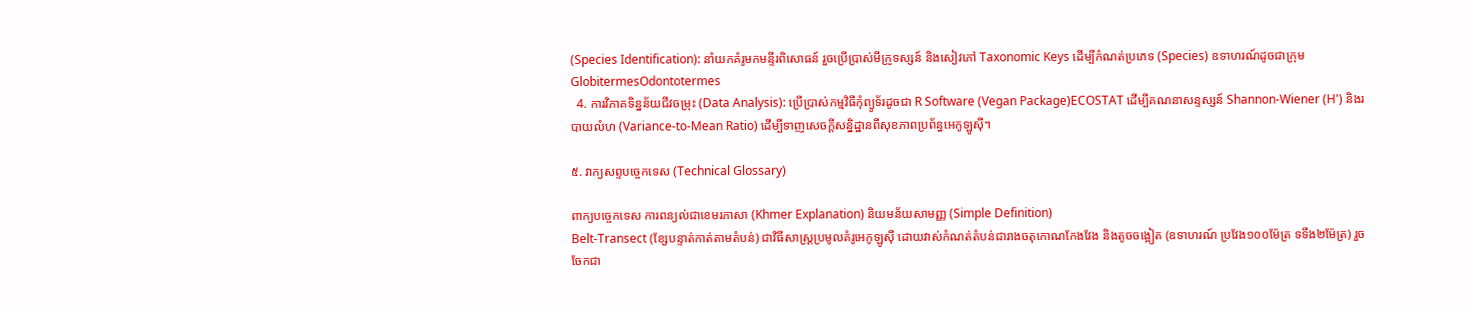(Species Identification): នាំយកគំរូមកមន្ទីរពិសោធន៍ រួចប្រើប្រាស់មីក្រូទស្សន៍ និងសៀវភៅ Taxonomic Keys ដើម្បីកំណត់ប្រភេទ (Species) ឧទាហរណ៍ដូចជាក្រុម GlobitermesOdontotermes
  4. ការវិភាគទិន្នន័យជីវចម្រុះ (Data Analysis): ប្រើប្រាស់កម្មវិធីកុំព្យូទ័រដូចជា R Software (Vegan Package)ECOSTAT ដើម្បីគណនាសន្ទស្សន៍ Shannon-Wiener (H') និងរបាយលំហ (Variance-to-Mean Ratio) ដើម្បីទាញសេចក្តីសន្និដ្ឋានពីសុខភាពប្រព័ន្ធអេកូឡូស៊ី។

៥. វាក្យសព្ទបច្ចេកទេស (Technical Glossary)

ពាក្យបច្ចេកទេស ការពន្យល់ជាខេមរភាសា (Khmer Explanation) និយមន័យសាមញ្ញ (Simple Definition)
Belt-Transect (ខ្សែបន្ទាត់កាត់តាមតំបន់) ជាវិធីសាស្ត្រប្រមូលគំរូអេកូឡូស៊ី ដោយវាស់កំណត់តំបន់ជារាងចតុកោណកែងវែង និងតូចចង្អៀត (ឧទាហរណ៍ ប្រវែង១០០ម៉ែត្រ ទទឹង២ម៉ែត្រ) រួចចែកជា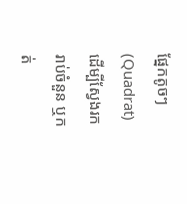ផ្នែកតូចៗ (Quadrat) ដើម្បីស្វែងរក រាប់ចំនួន ឬកត់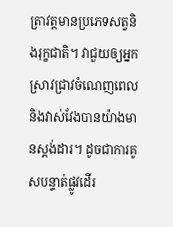ត្រាវត្តមានប្រភេទសត្វនិងរុក្ខជាតិ។ វាជួយឲ្យអ្នកស្រាវជ្រាវចំណេញពេល និងវាស់វែងបានយ៉ាងមានស្តង់ដារ។ ដូចជាការគូសបន្ទាត់ផ្លូវដើរ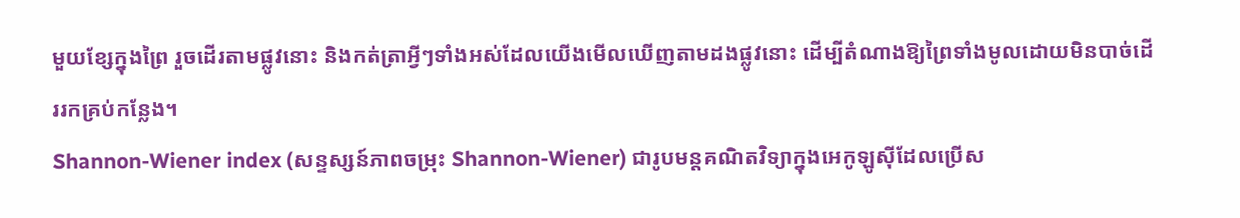មួយខ្សែក្នុងព្រៃ រួចដើរតាមផ្លូវនោះ និងកត់ត្រាអ្វីៗទាំងអស់ដែលយើងមើលឃើញតាមដងផ្លូវនោះ ដើម្បីតំណាងឱ្យព្រៃទាំងមូលដោយមិនបាច់ដើររកគ្រប់កន្លែង។
Shannon-Wiener index (សន្ទស្សន៍ភាពចម្រុះ Shannon-Wiener) ជារូបមន្តគណិតវិទ្យាក្នុងអេកូឡូស៊ីដែលប្រើស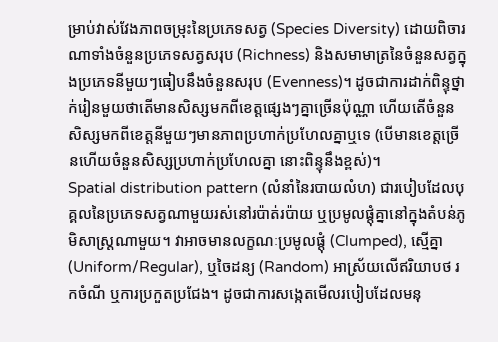ម្រាប់វាស់វែងភាពចម្រុះនៃប្រភេទសត្វ (Species Diversity) ដោយពិចារណាទាំងចំនួនប្រភេទសត្វសរុប (Richness) និងសមាមាត្រនៃចំនួនសត្វក្នុងប្រភេទនីមួយៗធៀបនឹងចំនួនសរុប (Evenness)។ ដូចជាការដាក់ពិន្ទុថ្នាក់រៀនមួយថាតើមានសិស្សមកពីខេត្តផ្សេងៗគ្នាច្រើនប៉ុណ្ណា ហើយតើចំនួនសិស្សមកពីខេត្តនីមួយៗមានភាពប្រហាក់ប្រហែលគ្នាឬទេ (បើមានខេត្តច្រើនហើយចំនួនសិស្សប្រហាក់ប្រហែលគ្នា នោះពិន្ទុនឹងខ្ពស់)។
Spatial distribution pattern (លំនាំនៃរបាយលំហ) ជារបៀបដែលបុគ្គលនៃប្រភេទសត្វណាមួយរស់នៅរប៉ាត់រប៉ាយ ឬប្រមូលផ្តុំគ្នានៅក្នុងតំបន់ភូមិសាស្ត្រណាមួយ។ វាអាចមានលក្ខណៈប្រមូលផ្តុំ (Clumped), ស្មើគ្នា (Uniform/Regular), ឬចៃដន្យ (Random) អាស្រ័យលើឥរិយាបថ រកចំណី ឬការប្រកួតប្រជែង។ ដូចជាការសង្កេតមើលរបៀបដែលមនុ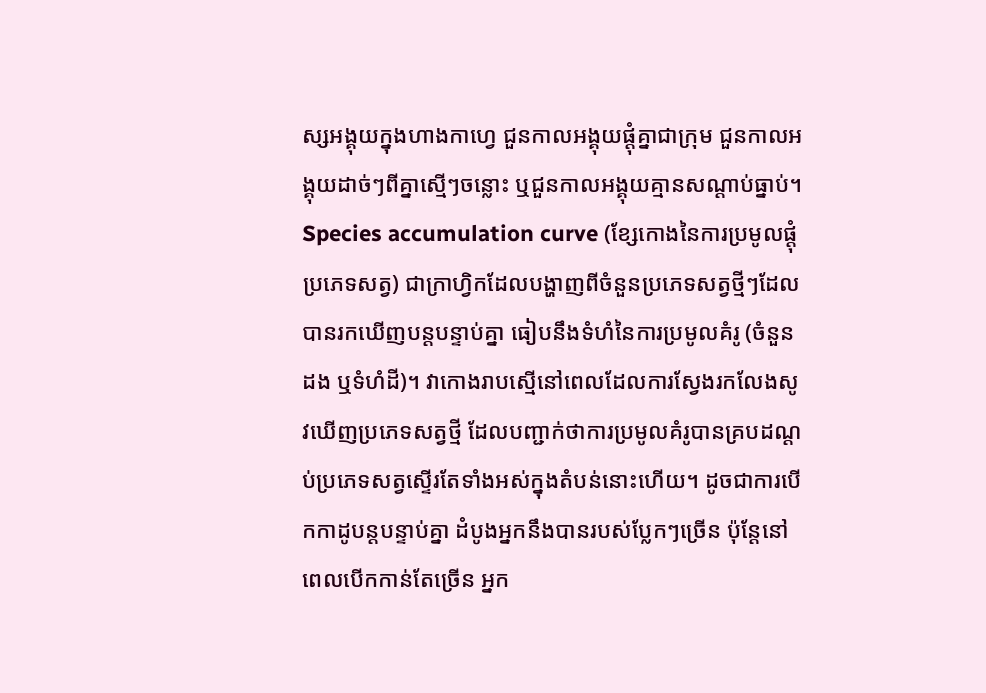ស្សអង្គុយក្នុងហាងកាហ្វេ ជួនកាលអង្គុយផ្តុំគ្នាជាក្រុម ជួនកាលអង្គុយដាច់ៗពីគ្នាស្មើៗចន្លោះ ឬជួនកាលអង្គុយគ្មានសណ្តាប់ធ្នាប់។
Species accumulation curve (ខ្សែកោងនៃការប្រមូលផ្តុំប្រភេទសត្វ) ជាក្រាហ្វិកដែលបង្ហាញពីចំនួនប្រភេទសត្វថ្មីៗដែលបានរកឃើញបន្តបន្ទាប់គ្នា ធៀបនឹងទំហំនៃការប្រមូលគំរូ (ចំនួនដង ឬទំហំដី)។ វាកោងរាបស្មើនៅពេលដែលការស្វែងរកលែងសូវឃើញប្រភេទសត្វថ្មី ដែលបញ្ជាក់ថាការប្រមូលគំរូបានគ្របដណ្តប់ប្រភេទសត្វស្ទើរតែទាំងអស់ក្នុងតំបន់នោះហើយ។ ដូចជាការបើកកាដូបន្តបន្ទាប់គ្នា ដំបូងអ្នកនឹងបានរបស់ប្លែកៗច្រើន ប៉ុន្តែនៅពេលបើកកាន់តែច្រើន អ្នក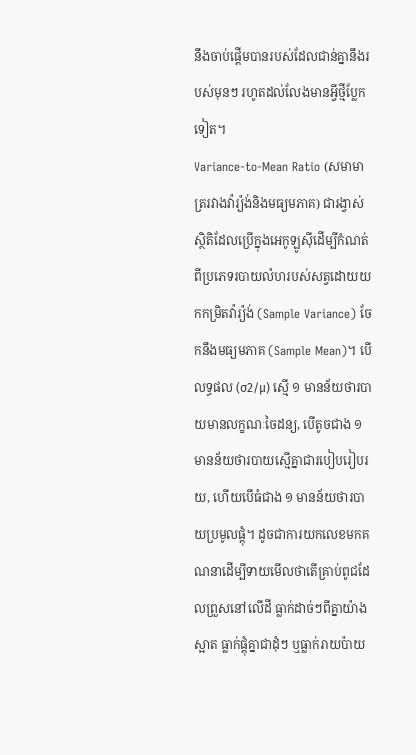នឹងចាប់ផ្តើមបានរបស់ដែលជាន់គ្នានឹងរបស់មុនៗ រហូតដល់លែងមានអ្វីថ្មីប្លែកទៀត។
Variance-to-Mean Ratio (សមាមាត្ររវាងវ៉ារ្យ៉ង់និងមធ្យមភាគ) ជារង្វាស់ស្ថិតិដែលប្រើក្នុងអេកូឡូស៊ីដើម្បីកំណត់ពីប្រភេទរបាយលំហរបស់សត្វដោយយកកម្រិតវ៉ារ្យ៉ង់ (Sample Variance) ចែកនឹងមធ្យមភាគ (Sample Mean)។ បើលទ្ធផល (σ2/μ) ស្មើ ១ មានន័យថារបាយមានលក្ខណៈចៃដន្យ, បើតូចជាង ១ មានន័យថារបាយស្មើគ្នាជារបៀបរៀបរយ, ហើយបើធំជាង ១ មានន័យថារបាយប្រមូលផ្តុំ។ ដូចជាការយកលេខមកគណនាដើម្បីទាយមើលថាតើគ្រាប់ពូជដែលព្រួសនៅលើដី ធ្លាក់ដាច់ៗពីគ្នាយ៉ាងស្អាត ធ្លាក់ផ្តុំគ្នាជាដុំៗ ឬធ្លាក់រាយប៉ាយ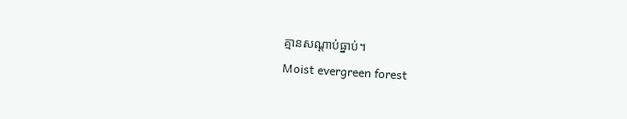គ្មានសណ្តាប់ធ្នាប់។
Moist evergreen forest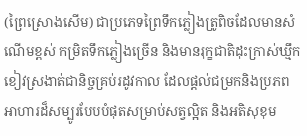(ព្រៃស្រោងសើម) ជាប្រភេទព្រៃទឹកភ្លៀងត្រូពិចដែលមានសំណើមខ្ពស់ កម្រិតទឹកភ្លៀងច្រើន និងមានរុក្ខជាតិដុះក្រាស់ឃ្មឹកខៀវស្រងាត់ជានិច្ចគ្រប់រដូវកាល ដែលផ្តល់ជម្រកនិងប្រភពអាហារដ៏សម្បូរបែបបំផុតសម្រាប់សត្វល្អិត និងអតិសុខុម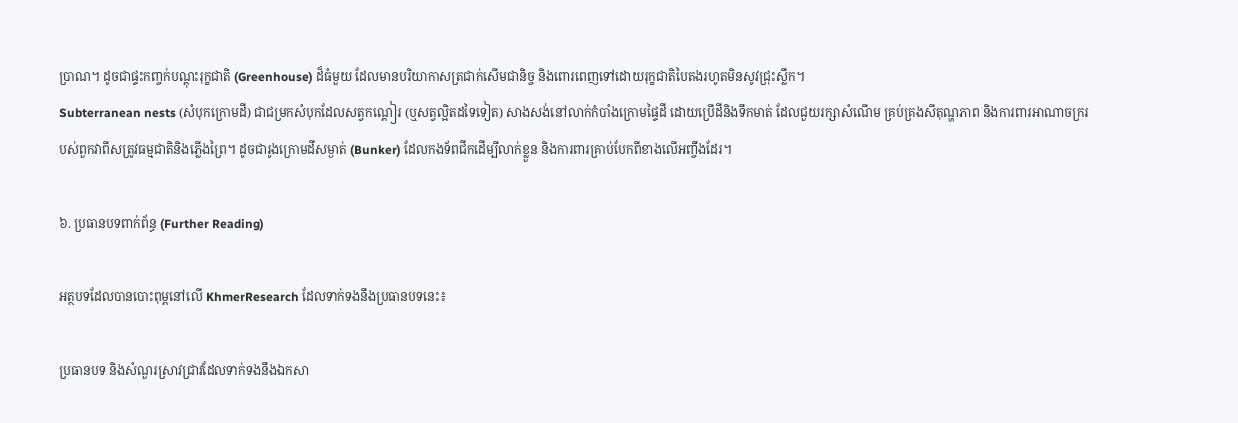ប្រាណ។ ដូចជាផ្ទះកញ្ចក់បណ្តុះរុក្ខជាតិ (Greenhouse) ដ៏ធំមួយ ដែលមានបរិយាកាសត្រជាក់សើមជានិច្ច និងពោរពេញទៅដោយរុក្ខជាតិបៃតងរហូតមិនសូវជ្រុះស្លឹក។
Subterranean nests (សំបុកក្រោមដី) ជាជម្រកសំបុកដែលសត្វកណ្តៀរ (ឬសត្វល្អិតដទៃទៀត) សាងសង់នៅលាក់កំបាំងក្រោមផ្ទៃដី ដោយប្រើដីនិងទឹកមាត់ ដែលជួយរក្សាសំណើម គ្រប់គ្រងសីតុណ្ហភាព និងការពារអាណាចក្ររបស់ពួកវាពីសត្រូវធម្មជាតិនិងភ្លើងព្រៃ។ ដូចជារូងក្រោមដីសម្ងាត់ (Bunker) ដែលកងទ័ពជីកដើម្បីលាក់ខ្លួន និងការពារគ្រាប់បែកពីខាងលើអញ្ចឹងដែរ។

៦. ប្រធានបទពាក់ព័ន្ធ (Further Reading)

អត្ថបទដែលបានបោះពុម្ពនៅលើ KhmerResearch ដែលទាក់ទងនឹងប្រធានបទនេះ៖

ប្រធានបទ និងសំណួរស្រាវជ្រាវដែលទាក់ទងនឹងឯកសា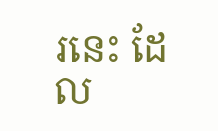រនេះ ដែល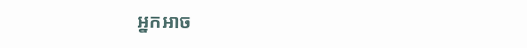អ្នកអាច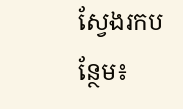ស្វែងរកបន្ថែម៖